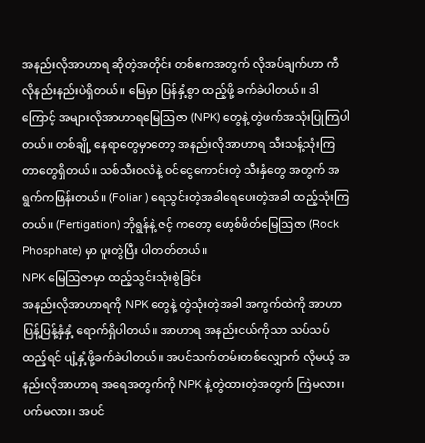အနည်းလိုအာဟာရ ဆိုတဲ့အတိုင်း တစ်ဧကအတွက် လိုအပ်ချက်ဟာ ကီလိုနည်းနည်းပဲရှိတယ်။ မြေမှာ ပြန်နှံ့စွာ ထည့်ဖို့ ခက်ခဲပါတယ်။ ဒါကြောင့် အများလိုအာဟာရမြေဩဇာ (NPK) တွေနဲ့ တွဲဖက်အသုံးပြုကြပါတယ်။ တစ်ချို့ နေရာတွေမှာတော့ အနည်းလိုအာဟာရ သီးသန့်သုံးကြတာတွေရှိတယ်။ သစ်သီးဝလံနဲ့ ဝင်ငွေကောင်းတဲ့ သီးနှံတွေ အတွက် အရွက်ကဖြန်းတယ်။ (Foliar ) ရေသွင်းတဲ့အခါရေပေးတဲ့အခါ ထည့်သုံးကြတယ်။ (Fertigation) ဘိုရွန်နဲ့ ဇင့် ကတော့ ဖော့စ်ဖိတ်မြေဩဇာ (Rock Phosphate) မှာ ပူးတွဲပြီး ပါတတ်တယ်။
NPK မြေဩဇာမှာ ထည့်သွင်းသုံးစွဲခြင်း
အနည်းလိုအာဟာရကို NPK တွေနဲ့ တွဲသုံးတဲ့အခါ အကွက်ထဲကို အာဟာပြန့်ပြန့်နှံနှံ့ ရောက်ရှိပါတယ်။ အာဟာရ အနည်းငယ်ကိုသာ သပ်သပ်ထည့်ရင် ပျံ့နှံ့ဖို့ခက်ခဲပါတယ်။ အပင်သက်တမ်းတစ်လျှောက် လိုမယ့် အနည်းလိုအာဟာရ အရေအတွက်ကို NPK နဲ့တွဲထားတဲ့အတွက် ကြဲမလား၊ ပက်မလား၊ အပင်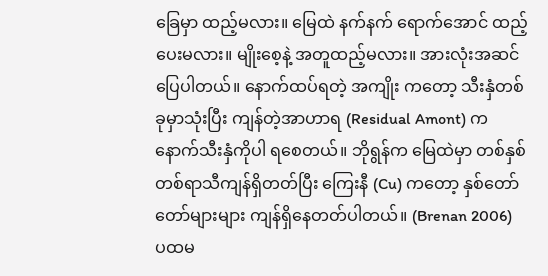ခြေမှာ ထည့်မလား။ မြေထဲ နက်နက် ရောက်အောင် ထည့်ပေးမလား။ မျိုးစေ့နဲ့ အတူထည့်မလား။ အားလုံးအဆင်ပြေပါတယ်။ နောက်ထပ်ရတဲ့ အကျိုး ကတော့ သီးနှံတစ်ခုမှာသုံးပြီး ကျန်တဲ့အာဟာရ (Residual Amont) က နောက်သီးနှံကိုပါ ရစေတယ်။ ဘိုရွန်က မြေထဲမှာ တစ်နှစ် တစ်ရာသီကျန်ရှိတတ်ပြီး ကြေးနီ (Cu) ကတော့ နှစ်တော်တော်များများ ကျန်ရှိနေတတ်ပါတယ်။ (Brenan 2006)
ပထမ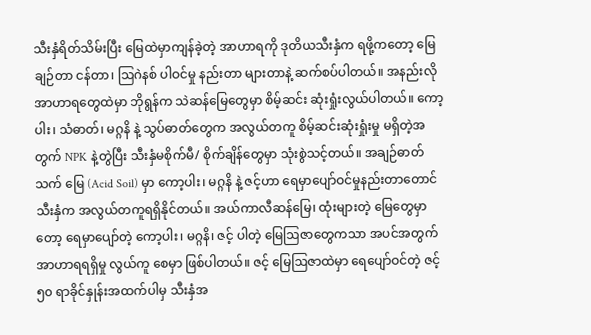သီးနှံရိတ်သိမ်းပြီး မြေထဲမှာကျန်ခဲ့တဲ့ အာဟာရကို ဒုတိယသီးနှံက ရဖို့ကတော့ မြေချဉ်တာ ငန်တာ၊ ဩဂဲနစ် ပါဝင်မှု နည်းတာ များတာနဲ့ ဆက်စပ်ပါတယ်။ အနည်းလို အာဟာရတွေထဲမှာ ဘိုရွန်က သဲဆန်မြေတွေမှာ စိမ့်ဆင်း ဆုံးရှုံးလွယ်ပါတယ်။ ကော့ပါး၊ သံဓာတ်၊ မဂ္ဂနိ နဲ့ သွပ်ဓာတ်တွေက အလွယ်တကူ စိမ့်ဆင်းဆုံးရှုံးမှု မရှိတဲ့အတွက် NPK နဲ့တွဲပြီး သီးနှံမစိုက်မီ/ စိုက်ချိန်တွေမှာ သုံးစွဲသင့်တယ်။ အချဉ်ဓာတ်သက် မြေ (Acid Soil) မှာ ကော့ပါး၊ မဂ္ဂနိ နဲ့ ဇင့်ဟာ ရေမှာပျော်ဝင်မှုနည်းတာတောင် သီးနှံက အလွယ်တကူရရှိနိုင်တယ်။ အယ်ကာလီဆန်မြေ၊ ထုံးများတဲ့ မြေတွေမှာတော့ ရေမှာပျော်တဲ့ ကော့ပါး၊ မဂ္ဂနိ၊ ဇင့် ပါတဲ့ မြေဩဇာတွေကသာ အပင်အတွက်အာဟာရရရှိမှု လွယ်ကူ စေမှာ ဖြစ်ပါတယ်။ ဇင့် မြေဩဇာထဲမှာ ရေပျော်ဝင်တဲ့ ဇင့် ၅၀ ရာခိုင်နှုန်းအထက်ပါမှ သီးနှံအ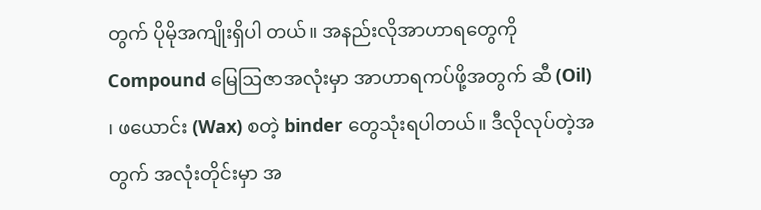တွက် ပိုမိုအကျိုးရှိပါ တယ်။ အနည်းလိုအာဟာရတွေကို Compound မြေဩဇာအလုံးမှာ အာဟာရကပ်ဖို့အတွက် ဆီ (Oil) ၊ ဖယောင်း (Wax) စတဲ့ binder တွေသုံးရပါတယ်။ ဒီလိုလုပ်တဲ့အတွက် အလုံးတိုင်းမှာ အ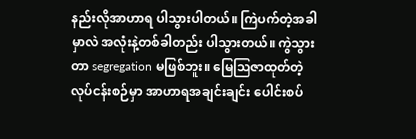နည်းလိုအာဟာရ ပါသွားပါတယ်။ ကြဲပက်တဲ့အခါမှာလဲ အလုံးနဲ့တစ်ခါတည်း ပါသွားတယ်။ ကွဲသွားတာ segregation မဖြစ်ဘူး။ မြေဩဇာထုတ်တဲ့ လုပ်ငန်းစဉ်မှာ အာဟာရအချင်းချင်း ပေါင်းစပ်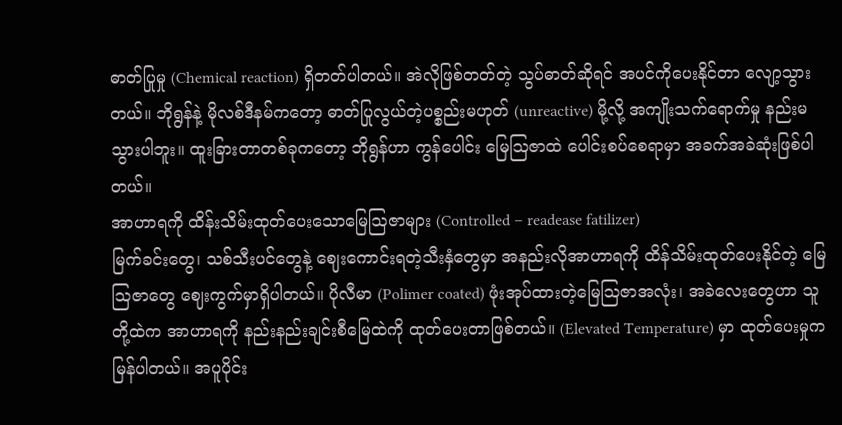ဓာတ်ပြုမှု (Chemical reaction) ရှိတတ်ပါတယ်။ အဲလိုဖြစ်တတ်တဲ့ သွပ်ဓာတ်ဆိုရင် အပင်ကိုပေးနိုင်တာ လျော့သွားတယ်။ ဘိုရွန်နဲ့ မိုလစ်ဒီနမ်ကတော့ ဓာတ်ပြုလွယ်တဲ့ပစ္စည်းမဟုတ် (unreactive) မို့လို့ အကျိုးသက်ရောက်မှု နည်းမသွားပါဘူး။ ထူးခြားတာတစ်ခုကတော့ ဘိုရွန်ဟာ ကွန်ပေါင်း မြေဩဇာထဲ ပေါင်းစပ်စေရာမှာ အခက်အခဲဆုံးဖြစ်ပါတယ်။
အာဟာရကို ထိန်းသိမ်းထုတ်ပေးသောမြေဩဇာများ (Controlled – readease fatilizer)
မြက်ခင်းတွေ၊ သစ်သီးပင်တွေနဲ့ ဈေးကောင်းရတဲ့သီးနှံတွေမှာ အနည်းလိုအာဟာရကို ထိန်သိမ်းထုတ်ပေးနိုင်တဲ့ မြေဩဇာတွေ ဈေးကွက်မှာရှိပါတယ်။ ပိုလီမာ (Polimer coated) ဖုံးအုပ်ထားတဲ့မြေဩဇာအလုံး၊ အခဲလေးတွေဟာ သူတို့ထဲက အာဟာရကို နည်းနည်းချင်းစီမြေထဲကို ထုတ်ပေးတာဖြစ်တယ်။ (Elevated Temperature) မှာ ထုတ်ပေးမှုက မြန်ပါတယ်။ အပူပိုင်း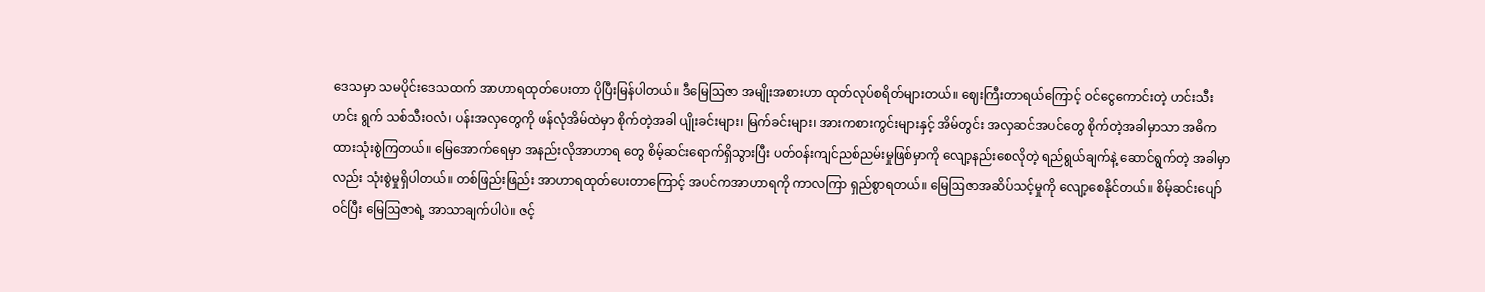ဒေသမှာ သမပိုင်းဒေသထက် အာဟာရထုတ်ပေးတာ ပိုပြီးမြန်ပါတယ်။ ဒီမြေဩဇာ အမျိုးအစားဟာ ထုတ်လုပ်စရိတ်များတယ်။ ဈေးကြီးတာရယ်ကြောင့် ဝင်ငွေကောင်းတဲ့ ဟင်းသီးဟင်း ရွက် သစ်သီးဝလံ၊ ပန်းအလှတွေကို ဖန်လုံအိမ်ထဲမှာ စိုက်တဲ့အခါ ပျိုးခင်းများ၊ မြက်ခင်းများ၊ အားကစားကွင်းများနှင့် အိမ်တွင်း အလှဆင်အပင်တွေ စိုက်တဲ့အခါမှာသာ အဓိကထားသုံးစွဲကြတယ်။ မြေအောက်ရေမှာ အနည်းလိုအာဟာရ တွေ စိမ့်ဆင်းရောက်ရှိသွားပြီး ပတ်ဝန်းကျင်ညစ်ညမ်းမှုဖြစ်မှာကို လျော့နည်းစေလိုတဲ့ ရည်ရွယ်ချက်နဲ့ ဆောင်ရွက်တဲ့ အခါမှာလည်း သုံးစွဲမှုရှိပါတယ်။ တစ်ဖြည်းဖြည်း အာဟာရထုတ်ပေးတာကြောင့် အပင်ကအာဟာရကို ကာလကြာ ရှည်စွာရတယ်။ မြေဩဇာအဆိပ်သင့်မှုကို လျော့စေနိုင်တယ်။ စိမ့်ဆင်းပျော်ဝင်ပြီး မြေဩဇာရဲ့ အာသာချက်ပါပဲ။ ဇင့်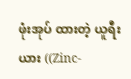ဖုံးအုပ် ထားတဲ့ ယူရီးယား ((Zinc-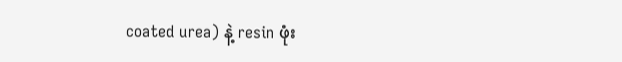coated urea) နဲ့ resin ဖုံး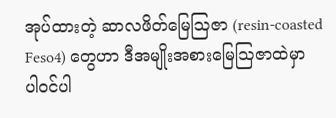အုပ်ထားတဲ့ ဆာလဖိတ်မြေဩဇာ (resin-coasted Feso4) တွေဟာ ဒီအမျိုးအစားမြေဩဇာထဲမှာ ပါဝင်ပါ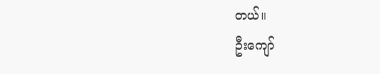တယ်။
ဦးကျော်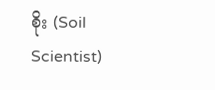စိုး (Soil Scientist)